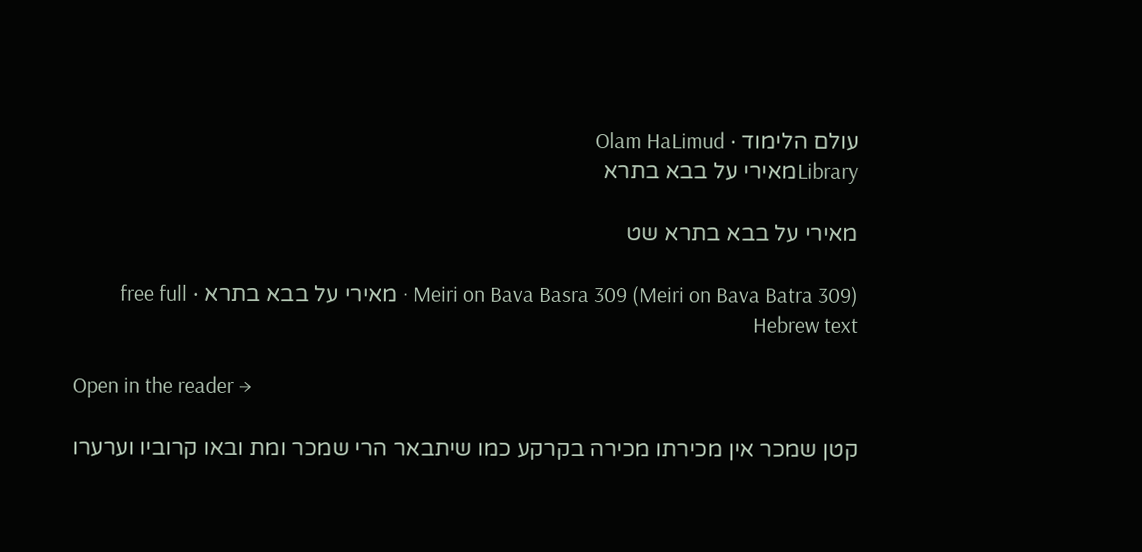עולם הלימוד · Olam HaLimud
Libraryמאירי על בבא בתרא

מאירי על בבא בתרא שט

Meiri on Bava Basra 309 (Meiri on Bava Batra 309) · מאירי על בבא בתרא · free full Hebrew text

Open in the reader →

קטן שמכר אין מכירתו מכירה בקרקע כמו שיתבאר הרי שמכר ומת ובאו קרוביו וערערו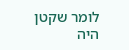לומר שקטן היה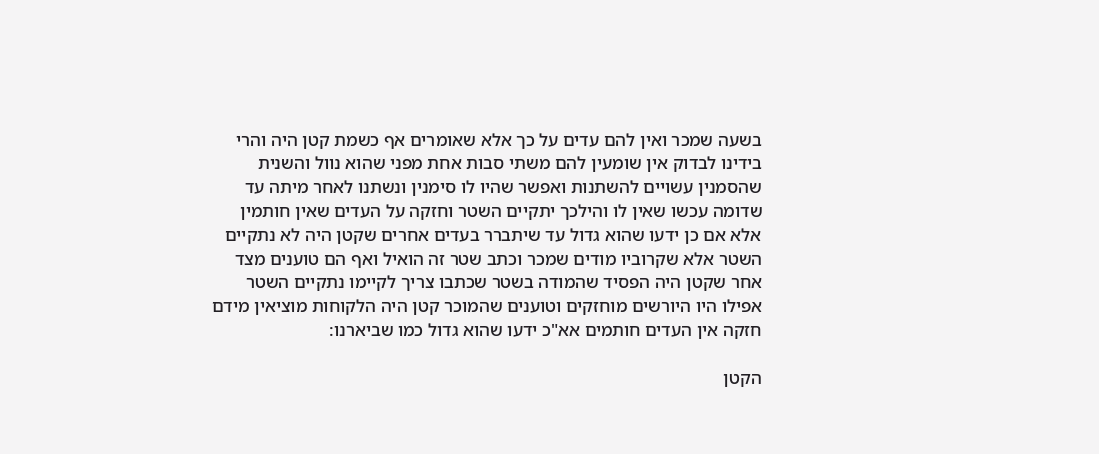בשעה שמכר ואין להם עדים על כך אלא שאומרים אף כשמת קטן היה והרי בידינו לבדוק אין שומעין להם משתי סבות אחת מפני שהוא נוול והשנית שהסמנין עשויים להשתנות ואפשר שהיו לו סימנין ונשתנו לאחר מיתה עד שדומה עכשו שאין לו והילכך יתקיים השטר וחזקה על העדים שאין חותמין אלא אם כן ידעו שהוא גדול עד שיתברר בעדים אחרים שקטן היה לא נתקיים השטר אלא שקרוביו מודים שמכר וכתב שטר זה הואיל ואף הם טוענים מצד אחר שקטן היה הפסיד שהמודה בשטר שכתבו צריך לקיימו נתקיים השטר אפילו היו היורשים מוחזקים וטוענים שהמוכר קטן היה הלקוחות מוציאין מידם חזקה אין העדים חותמים אא"כ ידעו שהוא גדול כמו שביארנו:

הקטן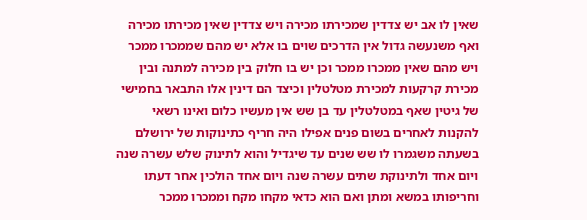שאין לו אב יש צדדין שמכירתו מכירה ויש צדדין שאין מכירתו מכירה ואף משנעשה גדול אין הדרכים שוים בו אלא יש מהם שממכרו ממכר ויש מהם שאין ממכרו ממכר וכן יש בו חלוק בין מכירה למתנה ובין מכירת קרקעות למכירת מטלטלין וכיצד הם דינין אלו התבאר בחמישי של גיטין שאף במטלטלין עד בן שש אין מעשיו כלום ואינו רשאי להקנות לאחרים בשום פנים אפילו היה חריף כתינוקות של ירושלם בשעתה משגמרו לו שש שנים עד שיגדיל והוא לתינוק שלש עשרה שנה ויום אחד ולתינוקת שתים עשרה שנה ויום אחד הולכין אחר דעתו וחריפותו במשא ומתן ואם הוא כדאי מקחו מקח וממכרו ממכר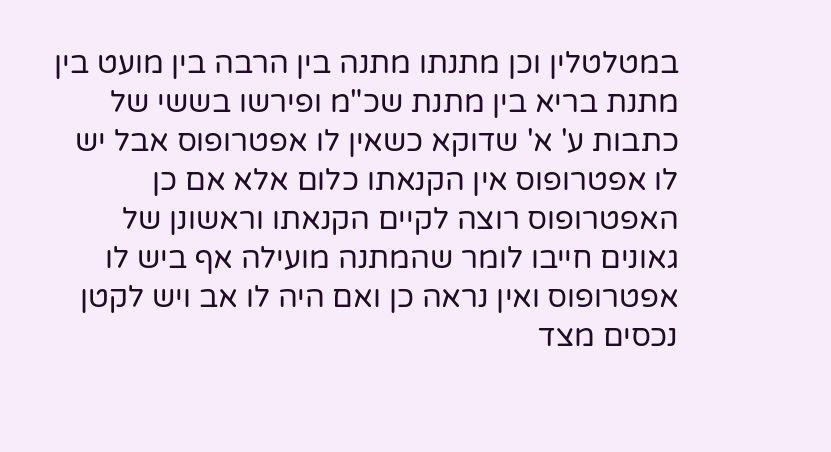במטלטלין וכן מתנתו מתנה בין הרבה בין מועט בין מתנת בריא בין מתנת שכ"מ ופירשו בששי של כתבות ע' א' שדוקא כשאין לו אפטרופוס אבל יש לו אפטרופוס אין הקנאתו כלום אלא אם כן האפטרופוס רוצה לקיים הקנאתו וראשונן של גאונים חייבו לומר שהמתנה מועילה אף ביש לו אפטרופוס ואין נראה כן ואם היה לו אב ויש לקטן נכסים מצד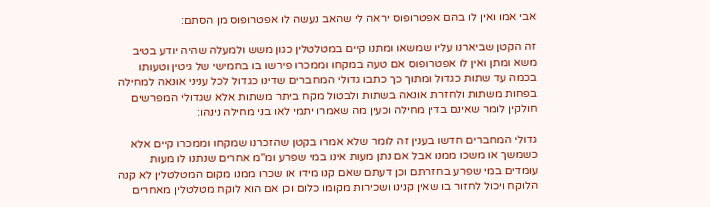אבי אמו ואין לו בהם אפטרופוס יראה לי שהאב נעשה לו אפטרופוס מן הסתם:

זה הקטן שביארנו עליו שמשאו ומתנו קיים במטלטלין כגון משש ולמעלה שהיה יודע בטיב משא ומתן ואין לו אפטרופוס אם טעה במקחו וממכרו פירשו בו בחמישי של גיטין וטעותו בכמה עד שתות כגדול ומתוך כך כתבו גדולי המחברים שדינו כגדול לכל עניני אונאה למחילה בפחות משתות ולחזרת אונאה בשתות ולבטול מקח ביתר משתות אלא שגדולי המפרשים חולקין לומר שאינם בדין מחילה וכעין מה שאמרו יתמי לאו בני מחילה נינהו:

גדולי המחברים חדשו בענין זה לומר שלא אמרו בקטן שהזכרנו שמקחו וממכרו קיים אלא כשמשך או משכו ממנו אבל אם נתן מעות אינו במי שפרע ומ"מ אחרים שנתנו לו מעות עומדים במי שפרע בחזרתם וכן דעתם שאם קנו מידו או שכרו ממנו מקום המטלטלין לא קנה הלוקח ויכול לחזור בו שאין קנינו ושכירות מקומו כלום וכן אם הוא לוקח מטלטלין מאחרים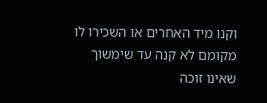וקנו מיד האחרים או השכירו לו מקומם לא קנה עד שימשוך שאינו זוכה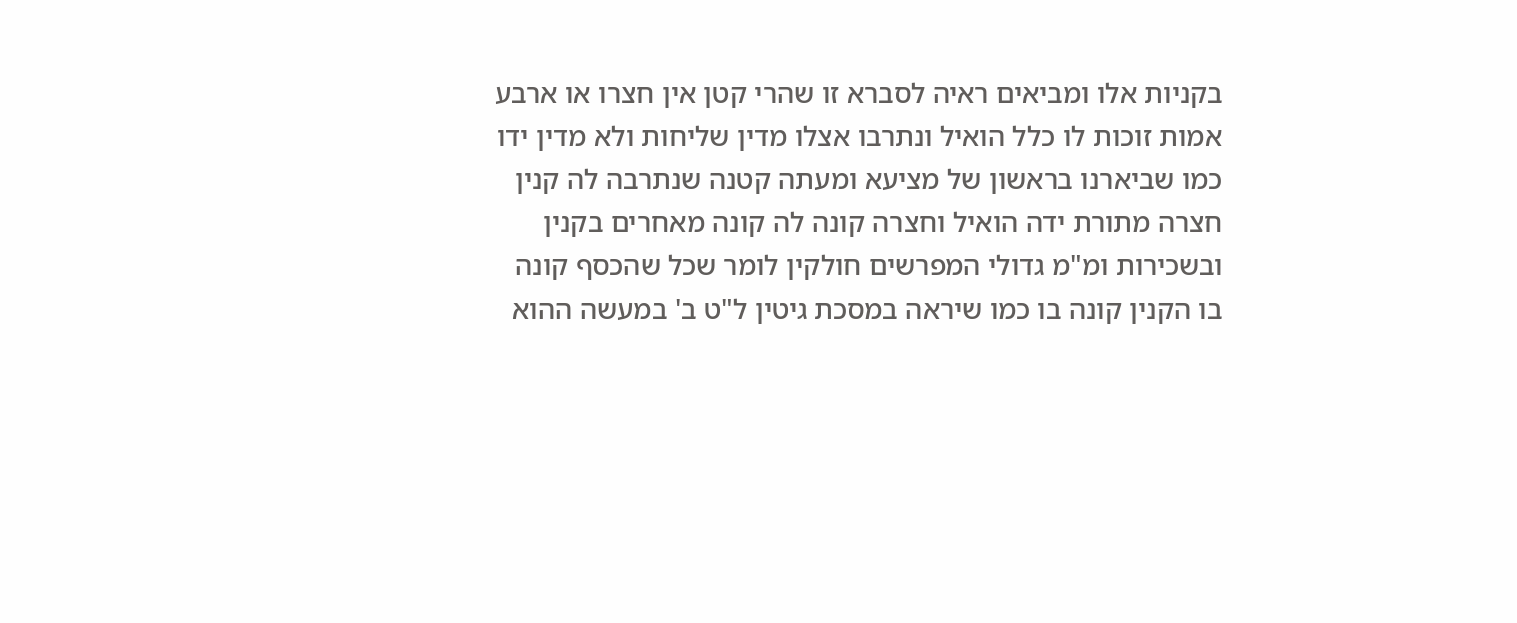בקניות אלו ומביאים ראיה לסברא זו שהרי קטן אין חצרו או ארבע אמות זוכות לו כלל הואיל ונתרבו אצלו מדין שליחות ולא מדין ידו כמו שביארנו בראשון של מציעא ומעתה קטנה שנתרבה לה קנין חצרה מתורת ידה הואיל וחצרה קונה לה קונה מאחרים בקנין ובשכירות ומ"מ גדולי המפרשים חולקין לומר שכל שהכסף קונה בו הקנין קונה בו כמו שיראה במסכת גיטין ל"ט ב' במעשה ההוא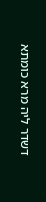דשדר ליה מרא כומתא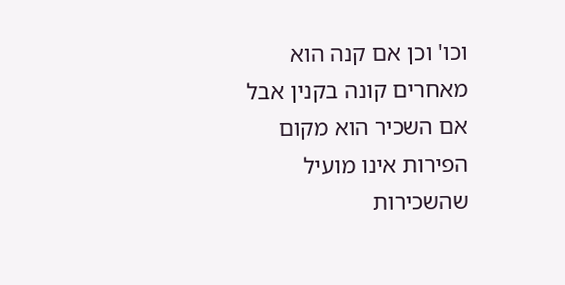וכו' וכן אם קנה הוא מאחרים קונה בקנין אבל אם השכיר הוא מקום הפירות אינו מועיל שהשכירות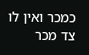כמכר ואין לו צד מכר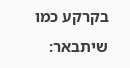בקרקע כמו שיתבאר: